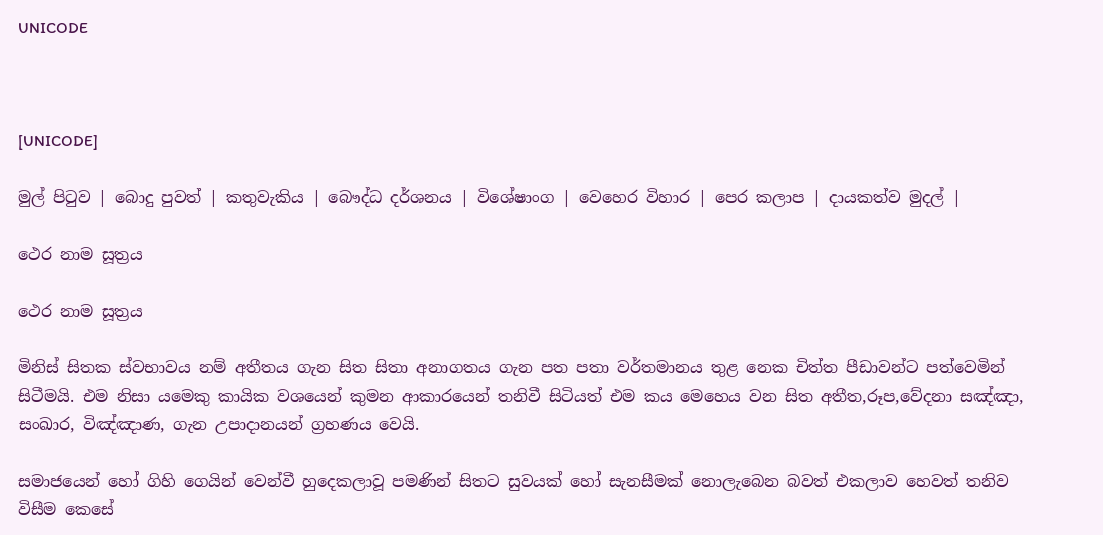UNICODE



[UNICODE]

මුල් පිටුව | බොදු පුවත් | කතුවැකිය | බෞද්ධ දර්ශනය | විශේෂාංග | වෙහෙර විහාර | පෙර කලාප | දායකත්ව මුදල් |

ථෙර නාම සූත්‍රය

ථෙර නාම සූත්‍රය

මිනිස් සිතක ස්වභාවය නම් අතීතය ගැන සිත සිතා අනාගතය ගැන පත පතා වර්තමානය තුළ නෙක චිත්ත පීඩාවන්ට පත්වෙමින් සිටීමයි. එම නිසා යමෙකු කායික වශයෙන් කුමන ආකාරයෙන් තනිවී සිටියත් එම කය මෙහෙය වන සිත අතීත,රූප,වේදනා සඤ්ඤා, සංඛාර, විඤ්ඤාණ, ගැන උපාදානයන් ග්‍රහණය වෙයි.

සමාජයෙන් හෝ ගිහි ගෙයින් වෙන්වී හුදෙකලාවූ පමණින් සිතට සුවයක් හෝ සැනසීමක් නොලැබෙන බවත් එකලාව හෙවත් තනිව විසීම කෙසේ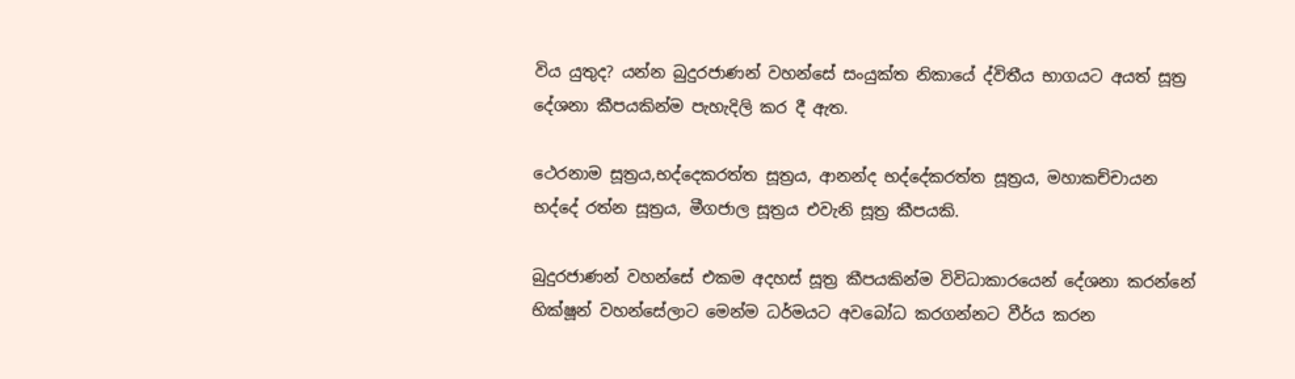විය යුතුද? යන්න බුදුරජාණන් වහන්සේ සංයුක්ත නිකායේ ද්විතීය භාගයට අයත් සූත්‍ර දේශනා කීපයකින්ම පැහැදිලි කර දී ඇත.

ථෙරනාම සූත්‍රය,භද්දෙකරත්ත සූත්‍රය, ආනන්ද භද්දේකරත්ත සූත්‍රය, මහාකච්චායන භද්දේ රත්න සූත්‍රය, මීගජාල සූත්‍රය එවැනි සූත්‍ර කීපයකි.

බුදුරජාණන් වහන්සේ එකම අදහස් සූත්‍ර කීපයකින්ම විවිධාකාරයෙන් දේශනා කරන්නේ භික්ෂූන් වහන්සේලාට මෙන්ම ධර්මයට අවබෝධ කරගන්නට වීර්ය කරන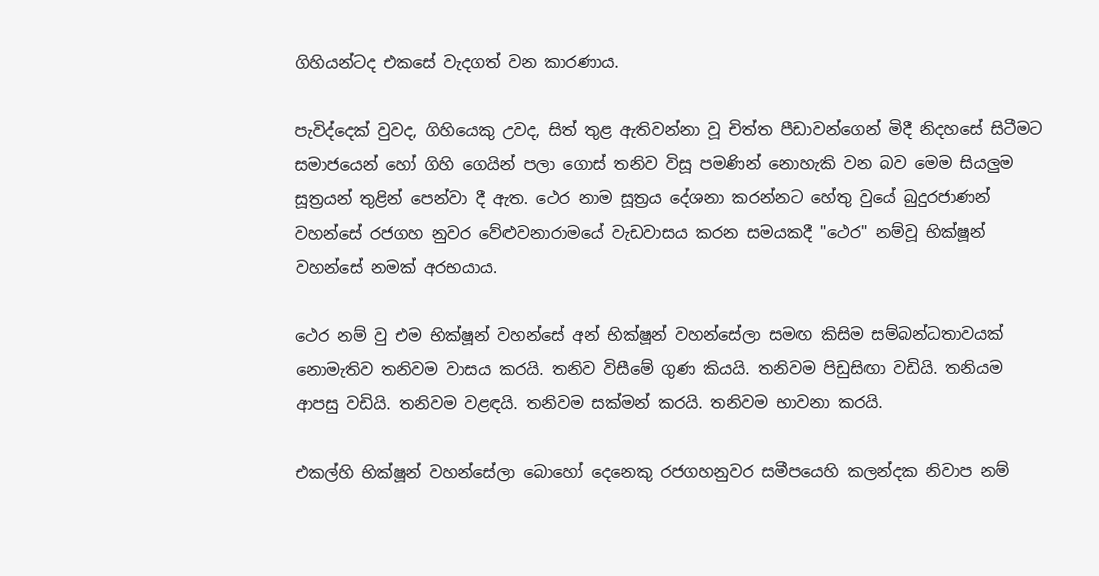ගිහියන්ටද එකසේ වැදගත් වන කාරණාය.

පැවිද්දෙක් වුවද, ගිහියෙකු උවද, සිත් තුළ ඇතිවන්නා වූ චිත්ත පීඩාවන්ගෙන් මිදී නිදහසේ සිටීමට සමාජයෙන් හෝ ගිහි ගෙයින් පලා ගොස් තනිව විසූ පමණින් නොහැකි වන බව මෙම සියලුම සූත්‍රයන් තුළින් පෙන්වා දී ඇත. ථෙර නාම සූත්‍රය දේශනා කරන්නට හේතු වුයේ බුදුරජාණන් වහන්සේ රජගහ නුවර වේළුවනාරාමයේ වැඩවාසය කරන සමයකදී "ථෙර" නම්වූ භික්ෂූන් වහන්සේ නමක් අරභයාය.

ථෙර නම් වු එම භික්ෂූන් වහන්සේ අන් භික්ෂූන් වහන්සේලා සමඟ කිසිම සම්බන්ධතාවයක් නොමැතිව තනිවම වාසය කරයි. තනිව විසීමේ ගුණ කියයි. තනිවම පිඩුසිඟා වඩියි. තනියම ආපසු වඩියි. තනිවම වළඳයි. තනිවම සක්මන් කරයි. තනිවම භාවනා කරයි.

එකල්හි භික්ෂූන් වහන්සේලා බොහෝ දෙනෙකු රජගහනුවර සමීපයෙහි කලන්දක නිවාප නම්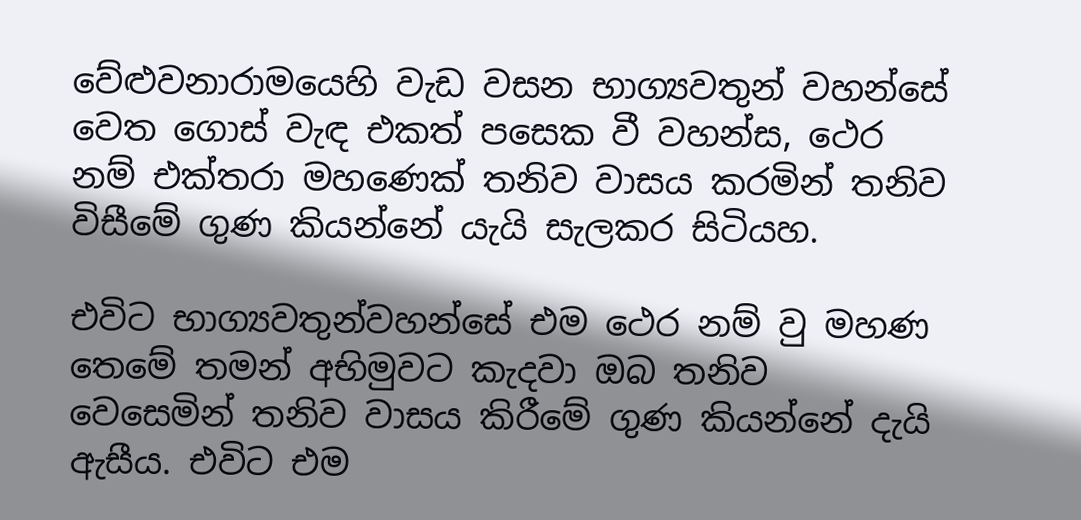වේළුවනාරාමයෙහි වැඩ වසන භාග්‍යවතුන් වහන්සේ වෙත ගොස් වැඳ එකත් පසෙක වී වහන්ස, ථෙර නම් එක්තරා මහණෙක් තනිව වාසය කරමින් තනිව විසීමේ ගුණ කියන්නේ යැයි සැලකර සිටියහ.

එවිට භාග්‍යවතුන්වහන්සේ එම ථෙර නම් වු මහණ තෙමේ තමන් අභිමුවට කැදවා ඔබ තනිව වෙසෙමින් තනිව වාසය කිරීමේ ගුණ කියන්නේ දැයි ඇසීය. එවිට එම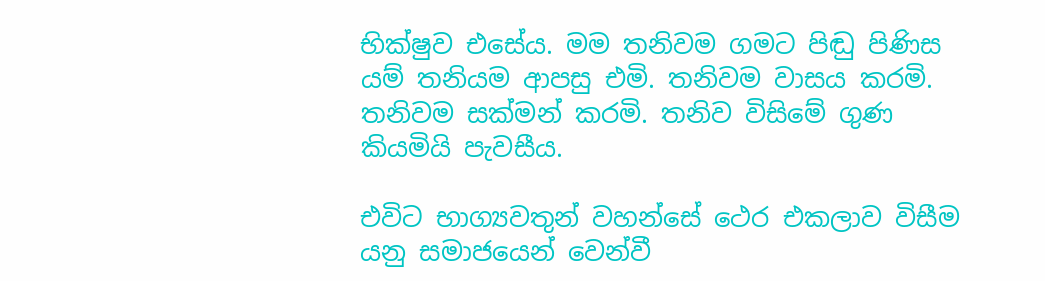භික්ෂුව එසේය. මම තනිවම ගමට පිඬු පිණිස යම් තනියම ආපසු එමි. තනිවම වාසය කරමි. තනිවම සක්මන් කරමි. තනිව විසිමේ ගුණ කියමියි පැවසීය.

එවිට භාග්‍යවතුන් වහන්සේ ථෙර එකලාව විසීම යනු සමාජයෙන් වෙන්වී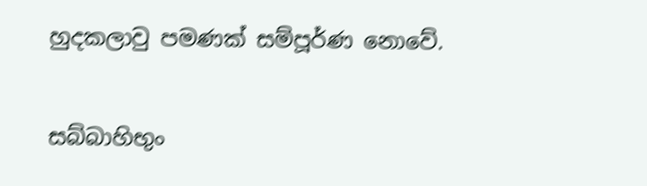හුදකලාවු පමණක් සම්පූර්ණ නොවේ.

සබ්බාහිභුං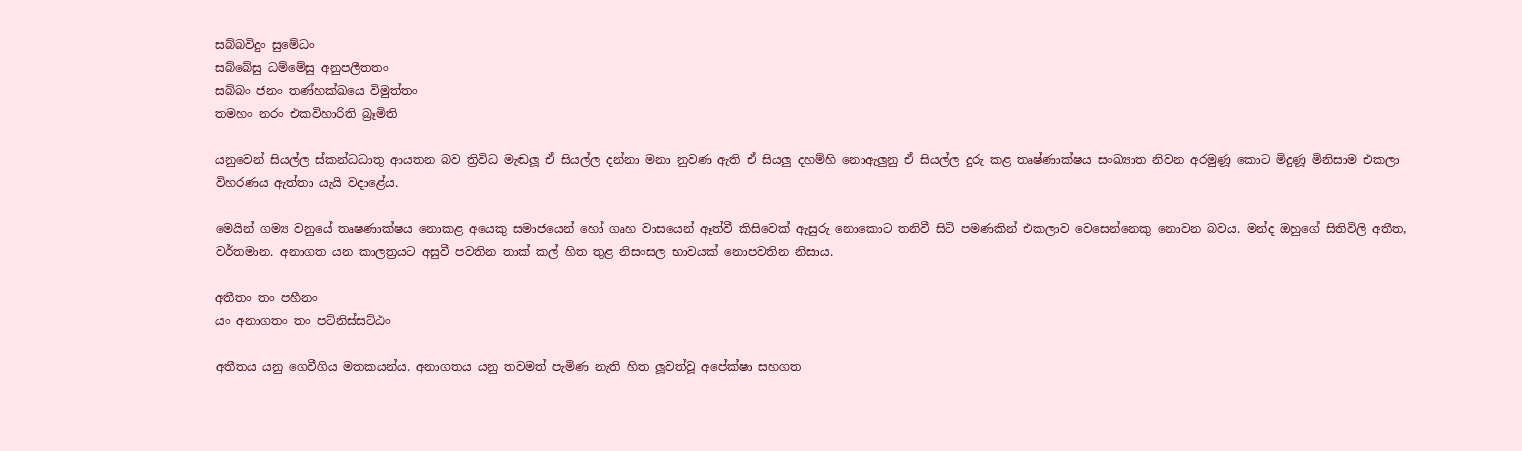සබ්බවිදුං සුමේධං
සබ්බේසු ධම්මේසු අනුපලීතතං
සබ්බං ජනං තණ්හක්ඛයෙ විමුත්තං
තමහං නරං එකවිහාරිති බ්‍රෑමිති

යනුවෙන් සියල්ල ස්කන්ධධාතු ආයතන බව ත්‍රිවිධ මැඬලූ ඒ සියල්ල දන්නා මනා නුවණ ඇති ඒ සියලු දහම්හි නොඇලුනු ඒ සියල්ල දුරු කළ තෘෂ්ණාක්ෂය සංඛ්‍යාත නිවන අරමුණූ කොට මිදුණූ මිනිසාම එකලා විහරණය ඇත්තා යැයි වදාළේය.

මෙයින් ගම්‍ය වනුයේ තෘෂණාක්ෂය නොකළ අයෙකු සමාජයෙන් හෝ ගෘහ වාසයෙන් ඈත්වී කිසිවෙක් ඇසුරු නොකොට තනිවී සිටි පමණකින් එකලාව වෙසෙන්නෙකු නොවන බවය. මන්ද ඔහුගේ සිතිවිලි අතීත, වර්තමාන. අනාගත යන කාලත්‍රයට අසුවී පවතින තාක් කල් හිත තුළ නිසංසල භාවයක් නොපවතින නිසාය.

අතීතං තං පහීනං
යං අනාගතං තං පට්නිස්සට්ඨං

අතීතය යනු ගෙවීගිය මතකයන්ය. අනාගතය යනු තවමත් පැමිණ නැති හිත ලූවත්වූ අපේක්ෂා සහගත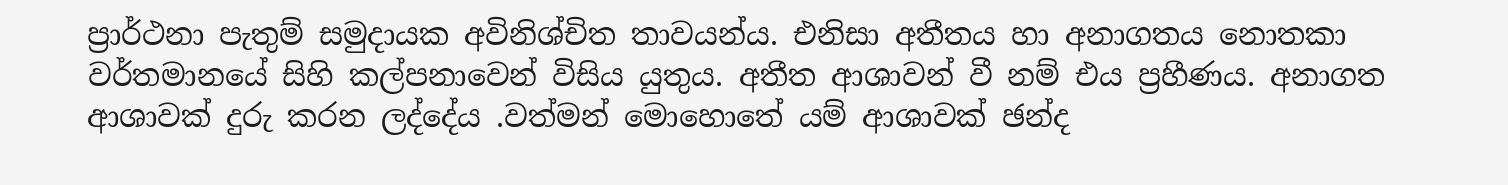ප්‍රාර්ථනා පැතුම් සමුදායක අවිනිශ්චිත තාවයන්ය. එනිසා අතීතය හා අනාගතය නොතකා වර්තමානයේ සිහි කල්පනාවෙන් විසිය යුතුය. අතීත ආශාවන් වී නම් එය ප්‍රහීණය. අනාගත ආශාවක් දුරු කරන ලද්දේය .වත්මන් මොහොතේ යම් ආශාවක් ඡන්ද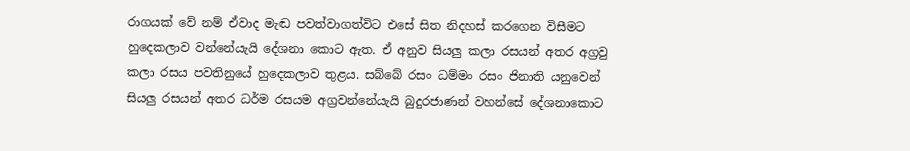රාගයක් වේ නම් ඒවාද මැඬ පවත්වාගත්විට එසේ සිත නිදහස් කරගෙන විසීමට හුදෙකලාව වන්නේයැයි දේශනා කොට ඇත. ඒ අනුව සියලු කලා රසයන් අතර අග්‍රවු කලා රසය පවතිනුයේ හුදෙකලාව තුළය. සබ්බේ රසං ධම්මං රසං ජිනාති යනුවෙන් සියලු රසයන් අතර ධර්ම රසයම අග්‍රවන්නේයැයි බුදුරජාණන් වහන්සේ දේශනාකොට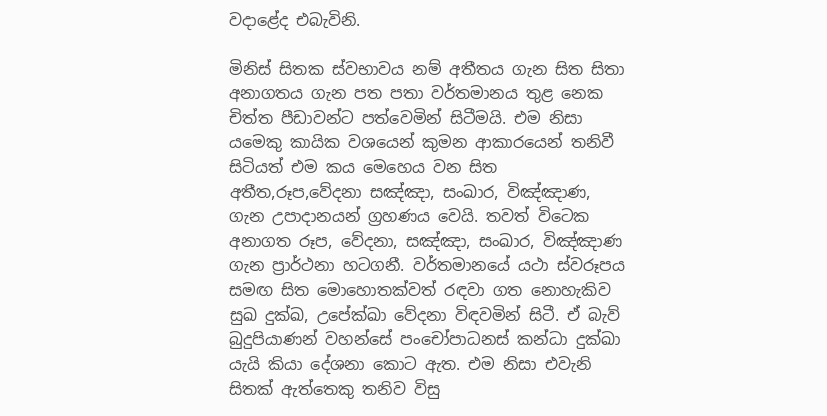වදාළේද එබැවිනි.

මිනිස් සිතක ස්වභාවය නම් අතීතය ගැන සිත සිතා අනාගතය ගැන පත පතා වර්තමානය තුළ නෙක චිත්ත පීඩාවන්ට පත්වෙමින් සිටීමයි. එම නිසා යමෙකු කායික වශයෙන් කුමන ආකාරයෙන් තනිවී සිටියත් එම කය මෙහෙය වන සිත අතීත,රූප,වේදනා සඤ්ඤා, සංඛාර, විඤ්ඤාණ, ගැන උපාදානයන් ග්‍රහණය වෙයි. තවත් විටෙක අනාගත රූප, වේදනා, සඤ්ඤා, සංඛාර, විඤ්ඤාණ ගැන ප්‍රාර්ථනා හටගනී. වර්තමානයේ යථා ස්වරූපය සමඟ සිත මොහොතක්වත් රඳවා ගත නොහැකිව සුඛ දුක්ඛ, උපේක්ඛා වේදනා විඳවමින් සිටී. ඒ බැව් බුදුපියාණන් වහන්සේ පංචෝපාධනස් කන්ධා දුක්ඛා යැයි කියා දේශනා කොට ඇත. එම නිසා එවැනි සිතක් ඇත්තෙකු තනිව විසු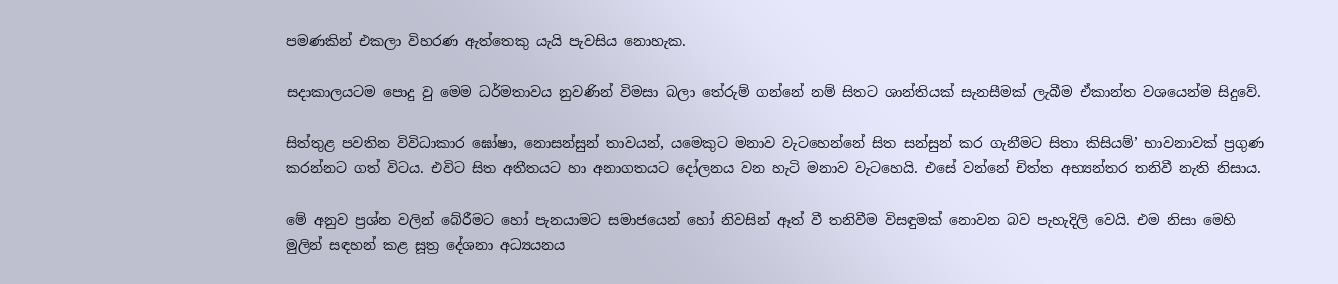පමණකින් එකලා විහරණ ඇත්තෙකු යැයි පැවසිය නොහැක.

සදාකාලයටම පොදු වු මෙම ධර්මතාවය නුවණින් විමසා බලා තේරුම් ගන්නේ නම් සිතට ශාන්තියක් සැනසීමක් ලැබීම ඒකාන්ත වශයෙන්ම සිදුවේ.

සිත්තුළ පවතින විවිධාකාර ඝෝෂා, නොසන්සුන් තාවයන්, යමෙකුට මනාව වැටහෙන්නේ සිත සන්සුන් කර ගැනීමට සිතා කිසියම්’ භාවනාවක් ප්‍රගුණ කරන්නට ගත් විටය. එවිට සිත අතීතයට හා අනාගතයට දෝලනය වන හැටි මනාව වැටහෙයි. එසේ වන්නේ චිත්ත අභ්‍යන්තර තනිවී නැති නිසාය.

මේ අනුව ප්‍රශ්න වලින් බේරීමට හෝ පැනයාමට සමාජයෙන් හෝ නිවසින් ඈත් වී තනිවීම විසඳුමක් නොවන බව පැහැදිලි වෙයි. එම නිසා මෙහි මුලින් සඳහන් කළ සූත්‍ර දේශනා අධ්‍යයනය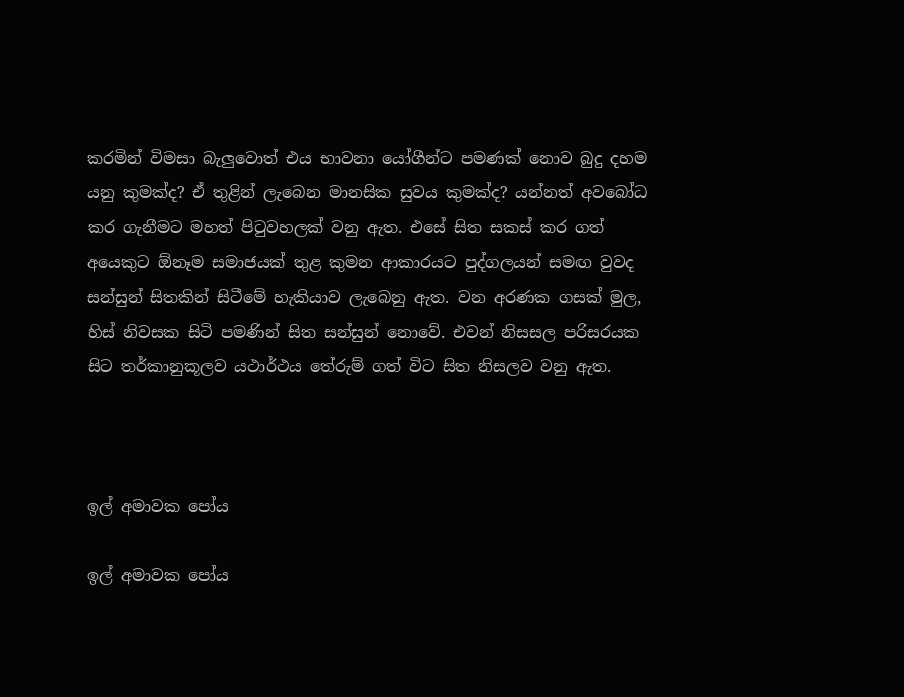කරමින් විමසා බැලුවොත් එය භාවනා යෝගීන්ට පමණක් නොව බුදු දහම යනු කුමක්ද? ඒ තුළින් ලැබෙන මානසික සුවය කුමක්ද? යන්නත් අවබෝධ කර ගැනීමට මහත් පිටුවහලක් වනු ඇත. එසේ සිත සකස් කර ගත් අයෙකුට ඕනෑම සමාජයක් තුළ කුමන ආකාරයට පුද්ගලයන් සමඟ වුවද සන්සුන් සිතකින් සිටීමේ හැකියාව ලැබෙනු ඇත. වන අරණක ගසක් මුල, හිස් නිවසක සිටි පමණින් සිත සන්සුන් නොවේ. එවන් නිසසල පරිසරයක සිට තර්කානුකූලව යථාර්ථය තේරුම් ගත් විට සිත නිසලව වනු ඇත.



ඉල් අමාවක පෝය

ඉල් අමාවක පෝය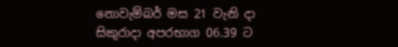නොවැම්බර් මස 21 වැනි දා සිකුරාදා අපරභාග 06.39 ට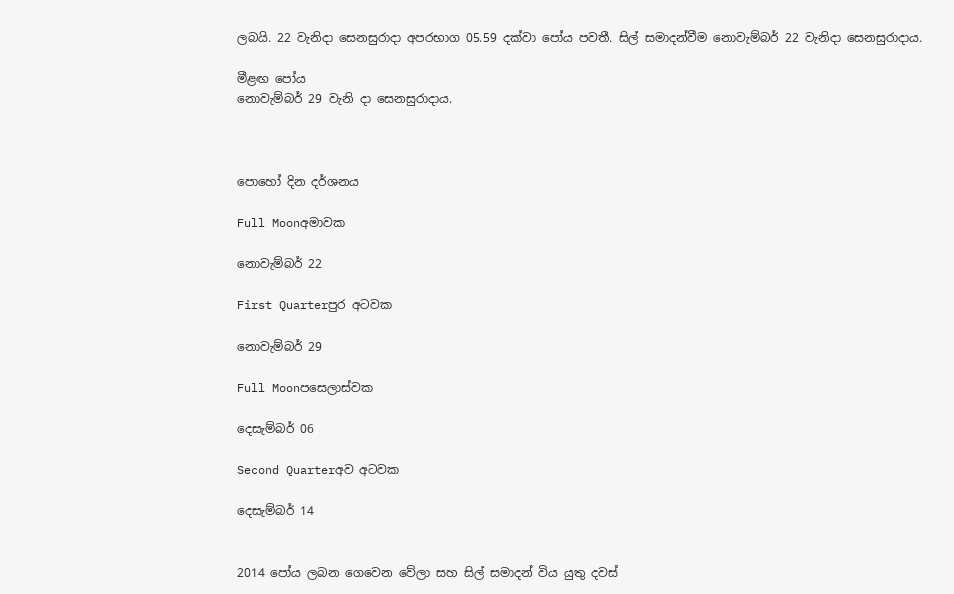ලබයි. 22 වැනිදා සෙනසුරාදා අපරභාග 05.59 දක්වා පෝය පවතී. සිල් සමාදන්වීම නොවැම්බර් 22 වැනිදා සෙනසුරාදාය.

මීළඟ පෝය
නොවැම්බර් 29 වැනි දා සෙනසුරාදාය.



පොහෝ දින දර්ශනය

Full Moonඅමාවක

නොවැම්බර් 22

First Quarterපුර අටවක

නොවැම්බර් 29

Full Moonපසෙලාස්වක

දෙසැම්බර් 06

Second Quarterඅව අටවක

දෙසැම්බර් 14


2014 පෝය ලබන ගෙවෙන වේලා සහ සිල් සමාදන් විය යුතු දවස්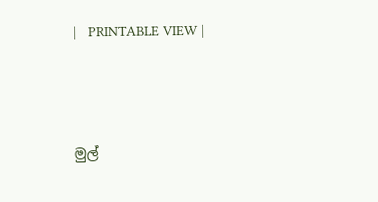|   PRINTABLE VIEW |




මුල්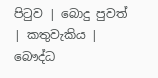පිටුව | බොදු පුවත් | කතුවැකිය | බෞද්ධ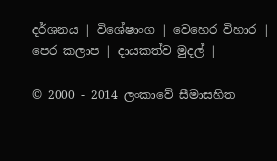දර්ශනය | විශේෂාංග | වෙහෙර විහාර | පෙර කලාප | දායකත්ව මුදල් |

© 2000 - 2014 ලංකාවේ සීමාසහිත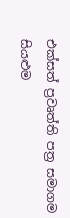එක්සත් ප්‍රවෘත්ති පත්‍ර සමාගම
සියළුම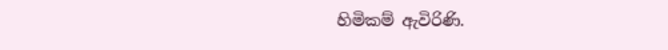හිමිකම් ඇවිරිණි.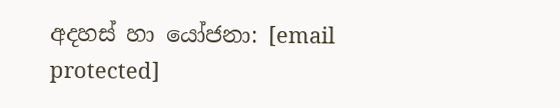අදහස් හා යෝජනා: [email protected]